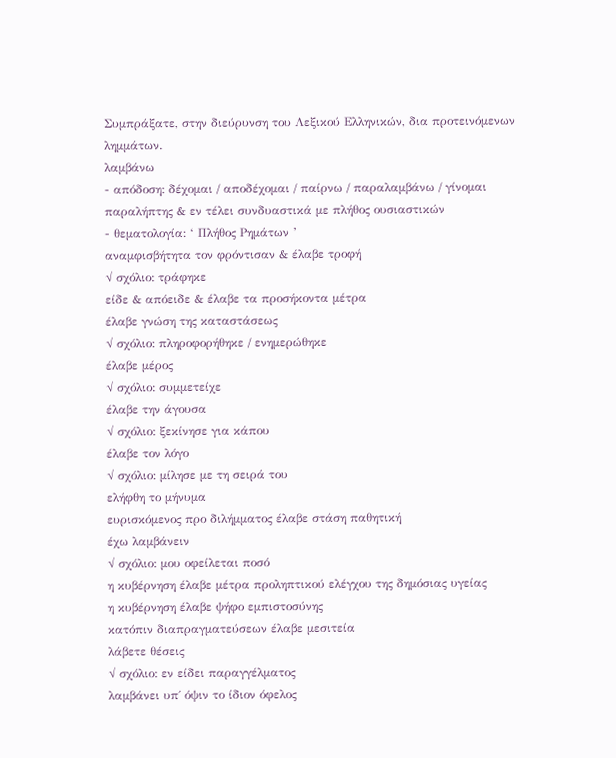Συμπράξατε, στην διεύρυνση του Λεξικού Ελληνικών, δια προτεινόμενων λημμάτων.
λαμβάνω
- απόδοση: δέχομαι / αποδέχομαι / παίρνω / παραλαμβάνω / γίνομαι παραλήπτης & εν τέλει συνδυαστικά με πλήθος ουσιαστικών
- θεματολογία: ‘ Πλήθος Ρημάτων ’
αναμφισβήτητα τον φρόντισαν & έλαβε τροφή
√ σχόλιο: τράφηκε
είδε & απόειδε & έλαβε τα προσήκοντα μέτρα
έλαβε γνώση της καταστάσεως
√ σχόλιο: πληροφορήθηκε / ενημερώθηκε
έλαβε μέρος
√ σχόλιο: συμμετείχε
έλαβε την άγουσα
√ σχόλιο: ξεκίνησε για κάπου
έλαβε τον λόγο
√ σχόλιο: μίλησε με τη σειρά του
ελήφθη το μήνυμα
ευρισκόμενος προ διλήμματος έλαβε στάση παθητική
έχω λαμβάνειν
√ σχόλιο: μου οφείλεται ποσό
η κυβέρνηση έλαβε μέτρα προληπτικού ελέγχου της δημόσιας υγείας
η κυβέρνηση έλαβε ψήφο εμπιστοσύνης
κατόπιν διαπραγματεύσεων έλαβε μεσιτεία
λάβετε θέσεις
√ σχόλιο: εν είδει παραγγέλματος
λαμβάνει υπ΄ όψιν το ίδιον όφελος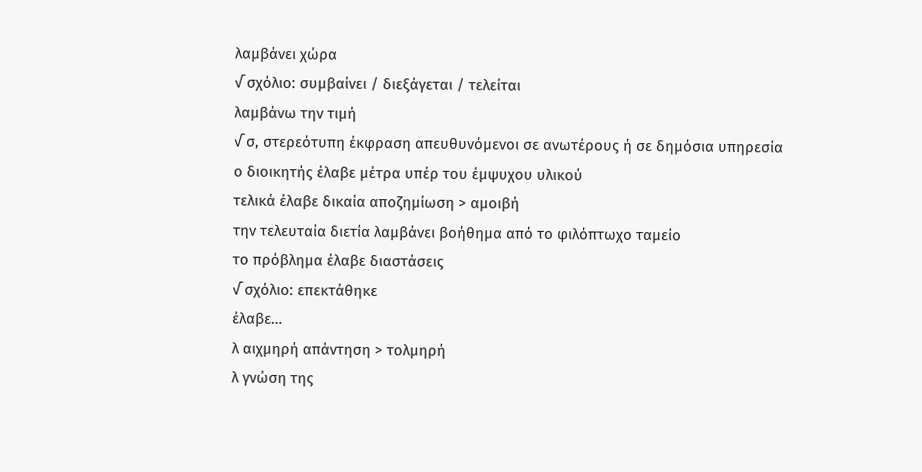λαμβάνει χώρα
√ σχόλιο: συμβαίνει / διεξάγεται / τελείται
λαμβάνω την τιμή
√ σ, στερεότυπη έκφραση απευθυνόμενοι σε ανωτέρους ή σε δημόσια υπηρεσία
ο διοικητής έλαβε μέτρα υπέρ του έμψυχου υλικού
τελικά έλαβε δικαία αποζημίωση > αμοιβή
την τελευταία διετία λαμβάνει βοήθημα από το φιλόπτωχο ταμείο
το πρόβλημα έλαβε διαστάσεις
√ σχόλιο: επεκτάθηκε
έλαβε…
λ αιχμηρή απάντηση > τολμηρή
λ γνώση της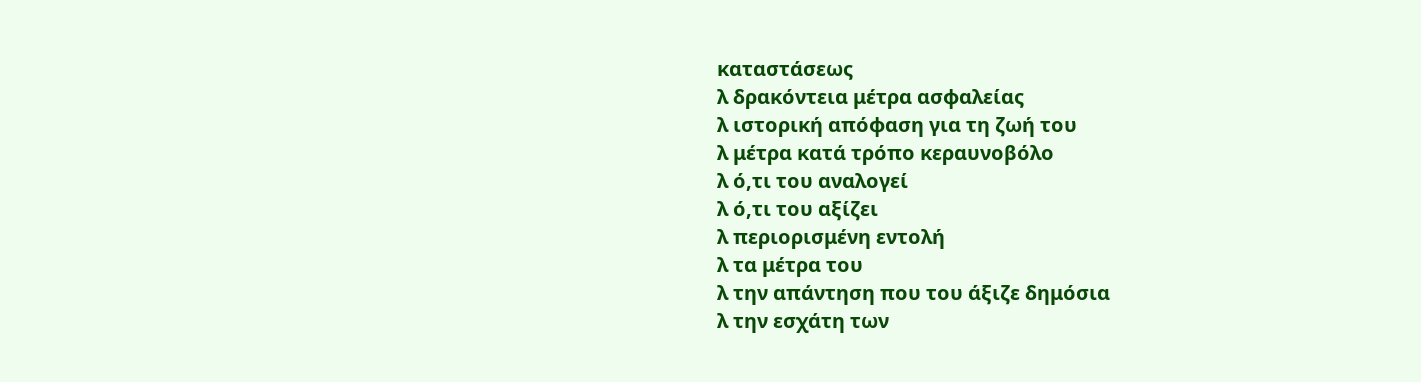καταστάσεως
λ δρακόντεια μέτρα ασφαλείας
λ ιστορική απόφαση για τη ζωή του
λ μέτρα κατά τρόπο κεραυνοβόλο
λ ό,τι του αναλογεί
λ ό,τι του αξίζει
λ περιορισμένη εντολή
λ τα μέτρα του
λ την απάντηση που του άξιζε δημόσια
λ την εσχάτη των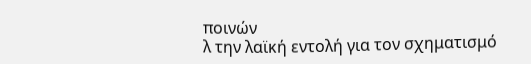ποινών
λ την λαϊκή εντολή για τον σχηματισμό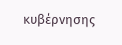κυβέρνησης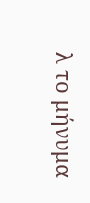λ το μήνυμα